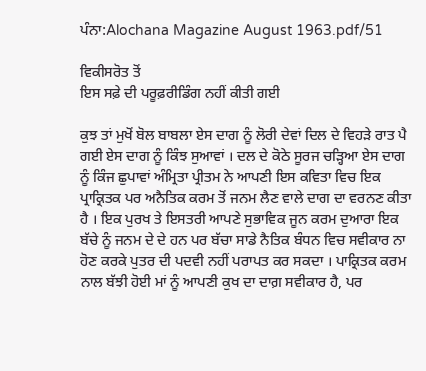ਪੰਨਾ:Alochana Magazine August 1963.pdf/51

ਵਿਕੀਸਰੋਤ ਤੋਂ
ਇਸ ਸਫ਼ੇ ਦੀ ਪਰੂਫ਼ਰੀਡਿੰਗ ਨਹੀਂ ਕੀਤੀ ਗਈ

ਕੁਝ ਤਾਂ ਮੁਖੋਂ ਬੋਲ ਬਾਬਲਾ ਏਸ ਦਾਗ ਨੂੰ ਲੋਰੀ ਦੇਵਾਂ ਦਿਲ ਦੇ ਵਿਹੜੇ ਰਾਤ ਪੈ ਗਈ ਏਸ ਦਾਗ ਨੂੰ ਕਿੰਝ ਸੁਆਵਾਂ । ਦਲ ਦੇ ਕੋਠੇ ਸੂਰਜ ਚੜ੍ਹਿਆ ਏਸ ਦਾਗ ਨੂੰ ਕਿੰਜ ਛੁਪਾਵਾਂ ਅੰਮ੍ਰਿਤਾ ਪ੍ਰੀਤਮ ਨੇ ਆਪਣੀ ਇਸ ਕਵਿਤਾ ਵਿਚ ਇਕ ਪ੍ਰਾਕ੍ਰਿਤਕ ਪਰ ਅਨੈਤਿਕ ਕਰਮ ਤੋਂ ਜਨਮ ਲੈਣ ਵਾਲੇ ਦਾਗ ਦਾ ਵਰਨਣ ਕੀਤਾ ਹੈ । ਇਕ ਪੁਰਖ ਤੇ ਇਸਤਰੀ ਆਪਣੇ ਸੁਭਾਵਿਕ ਜੂਨ ਕਰਮ ਦੁਆਰਾ ਇਕ ਬੱਚੇ ਨੂੰ ਜਨਮ ਦੇ ਦੇ ਹਨ ਪਰ ਬੱਚਾ ਸਾਡੇ ਨੈਤਿਕ ਬੰਧਨ ਵਿਚ ਸਵੀਕਾਰ ਨਾ ਹੋਣ ਕਰਕੇ ਪੁਤਰ ਦੀ ਪਦਵੀ ਨਹੀਂ ਪਰਾਪਤ ਕਰ ਸਕਦਾ । ਪਾਕ੍ਰਿਤਕ ਕਰਮ ਨਾਲ ਬੱਝੀ ਹੋਈ ਮਾਂ ਨੂੰ ਆਪਣੀ ਕੁਖ ਦਾ ਦਾਗ਼ ਸਵੀਕਾਰ ਹੈ, ਪਰ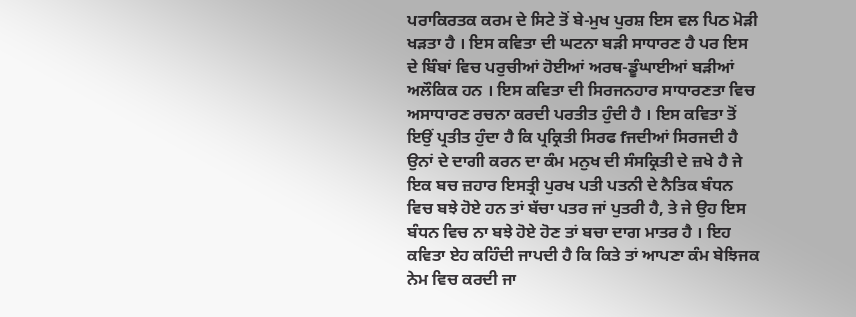ਪਰਾਕਿਰਤਕ ਕਰਮ ਦੇ ਸਿਟੇ ਤੋਂ ਬੇ-ਮੁਖ ਪੁਰਸ਼ ਇਸ ਵਲ ਪਿਠ ਮੋੜੀ ਖੜਤਾ ਹੈ । ਇਸ ਕਵਿਤਾ ਦੀ ਘਟਨਾ ਬੜੀ ਸਾਧਾਰਣ ਹੈ ਪਰ ਇਸ ਦੇ ਬਿੰਬਾਂ ਵਿਚ ਪਰੁਚੀਆਂ ਹੋਈਆਂ ਅਰਥ-ਡੂੰਘਾਈਆਂ ਬੜੀਆਂ ਅਲੌਕਿਕ ਹਨ । ਇਸ ਕਵਿਤਾ ਦੀ ਸਿਰਜਨਹਾਰ ਸਾਧਾਰਣਤਾ ਵਿਚ ਅਸਾਧਾਰਣ ਰਚਨਾ ਕਰਦੀ ਪਰਤੀਤ ਹੁੰਦੀ ਹੈ । ਇਸ ਕਵਿਤਾ ਤੋਂ ਇਉਂ ਪ੍ਰਤੀਤ ਹੁੰਦਾ ਹੈ ਕਿ ਪ੍ਰਕ੍ਰਿਤੀ ਸਿਰਫ fਜਦੀਆਂ ਸਿਰਜਦੀ ਹੈ ਉਨਾਂ ਦੇ ਦਾਗੀ ਕਰਨ ਦਾ ਕੰਮ ਮਨੁਖ ਦੀ ਸੰਸਕ੍ਰਿਤੀ ਦੇ ਜ਼ਖੇ ਹੈ ਜੇ ਇਕ ਬਚ ਜ਼ਹਾਰ ਇਸਤ੍ਰੀ ਪੁਰਖ ਪਤੀ ਪਤਨੀ ਦੇ ਨੈਤਿਕ ਬੰਧਨ ਵਿਚ ਬਝੇ ਹੋਏ ਹਨ ਤਾਂ ਬੱਚਾ ਪਤਰ ਜਾਂ ਪੁਤਰੀ ਹੈ, ਤੇ ਜੇ ਉਹ ਇਸ ਬੰਧਨ ਵਿਚ ਨਾ ਬਝੇ ਹੋਏ ਹੋਣ ਤਾਂ ਬਚਾ ਦਾਗ ਮਾਤਰ ਹੈ । ਇਹ ਕਵਿਤਾ ਏਹ ਕਹਿੰਦੀ ਜਾਪਦੀ ਹੈ ਕਿ ਕਿਤੇ ਤਾਂ ਆਪਣਾ ਕੰਮ ਬੇਝਿਜਕ ਨੇਮ ਵਿਚ ਕਰਦੀ ਜਾ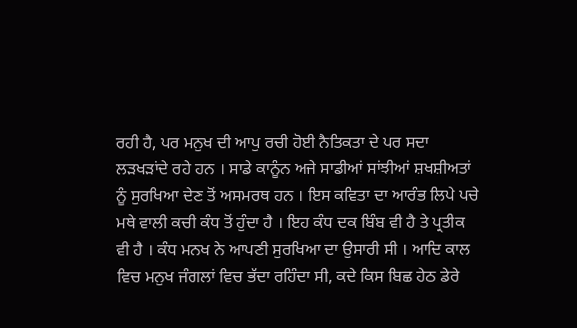ਰਹੀ ਹੈ, ਪਰ ਮਨੁਖ ਦੀ ਆਪੁ ਰਚੀ ਹੋਈ ਨੈਤਿਕਤਾ ਦੇ ਪਰ ਸਦਾ ਲੜਖੜਾਂਦੇ ਰਹੇ ਹਨ । ਸਾਡੇ ਕਾਨੂੰਨ ਅਜੇ ਸਾਡੀਆਂ ਸਾਂਝੀਆਂ ਸ਼ਖਸ਼ੀਅਤਾਂ ਨੂੰ ਸੁਰਖਿਆ ਦੇਣ ਤੋਂ ਅਸਮਰਥ ਹਨ । ਇਸ ਕਵਿਤਾ ਦਾ ਆਰੰਭ ਲਿਪੇ ਪਚੇ ਮਥੇ ਵਾਲੀ ਕਚੀ ਕੰਧ ਤੋਂ ਹੁੰਦਾ ਹੈ । ਇਹ ਕੰਧ ਦਕ ਬਿੰਬ ਵੀ ਹੈ ਤੇ ਪ੍ਰਤੀਕ ਵੀ ਹੈ । ਕੰਧ ਮਨਖ ਨੇ ਆਪਣੀ ਸੁਰਖਿਆ ਦਾ ਉਸਾਰੀ ਸੀ । ਆਦਿ ਕਾਲ ਵਿਚ ਮਨੁਖ ਜੰਗਲਾਂ ਵਿਚ ਭੱਦਾ ਰਹਿੰਦਾ ਸੀ, ਕਦੇ ਕਿਸ ਬਿਛ ਹੇਠ ਡੇਰੇ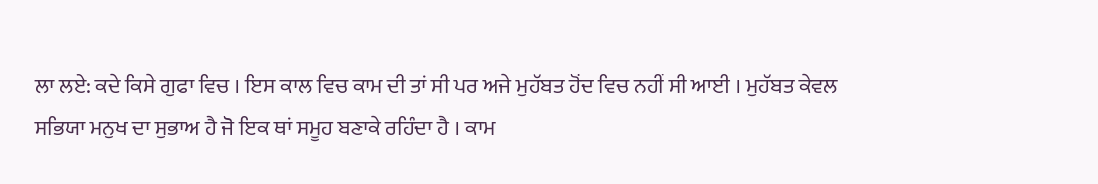ਲਾ ਲਏ: ਕਦੇ ਕਿਸੇ ਗੁਫਾ ਵਿਚ । ਇਸ ਕਾਲ ਵਿਚ ਕਾਮ ਦੀ ਤਾਂ ਸੀ ਪਰ ਅਜੇ ਮੁਹੱਬਤ ਹੋਂਦ ਵਿਚ ਨਹੀਂ ਸੀ ਆਈ । ਮੁਹੱਬਤ ਕੇਵਲ ਸਭਿਯਾ ਮਨੁਖ ਦਾ ਸੁਭਾਅ ਹੈ ਜੋ ਇਕ ਥਾਂ ਸਮੂਹ ਬਣਾਕੇ ਰਹਿੰਦਾ ਹੈ । ਕਾਮ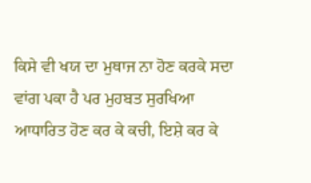ਕਿਸੇ ਵੀ ਖਯ ਦਾ ਮੁਥਾਜ ਨਾ ਹੋਣ ਕਰਕੇ ਸਦਾ ਵਾਂਗ ਪਕਾ ਹੈ ਪਰ ਮੁਹਬਤ ਸੁਰਖਿਆ ਆਧਾਰਿਤ ਹੋਣ ਕਰ ਕੇ ਕਚੀ, ਇਸ਼ੇ ਕਰ ਕੇ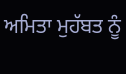ਅਮਿਤਾ ਮੁਹੱਬਤ ਨੂੰ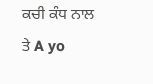ਕਚੀ ਕੰਧ ਨਾਲ ਤੇ A yo